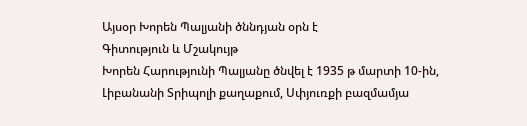Այսօր Խորեն Պալյանի ծննդյան օրն է
Գիտություն և Մշակույթ
Խորեն Հարությունի Պալյանը ծնվել է 1935 թ մարտի 10-ին, Լիբանանի Տրիպոլի քաղաքում, Սփյուռքի բազմամյա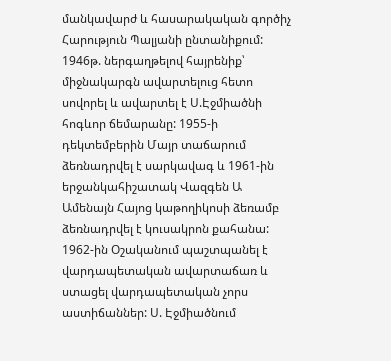մանկավարժ և հասարակական գործիչ Հարություն Պալյանի ընտանիքում:
1946թ. ներգաղթելով հայրենիք՝ միջնակարգն ավարտելուց հետո սովորել և ավարտել է Ս.Էջմիածնի հոգևոր ճեմարանը: 1955-ի դեկտեմբերին Մայր տաճարում ձեռնադրվել է սարկավագ և 1961-ին երջանկահիշատակ Վազգեն Ա Ամենայն Հայոց կաթողիկոսի ձեռամբ ձեռնադրվել է կուսակրոն քահանա: 1962-ին Օշականում պաշտպանել է վարդապետական ավարտաճառ և ստացել վարդապետական չորս աստիճաններ: Ս. Էջմիածնում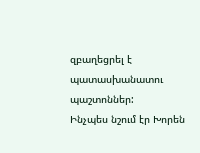զբաղեցրել է պատասխանատու պաշտոններ:
Ինչպես նշում էր Խորեն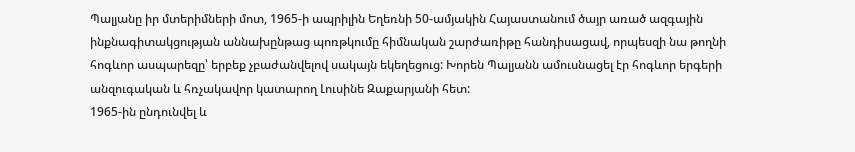Պալյանը իր մտերիմների մոտ, 1965-ի ապրիլին Եղեռնի 50-ամյակին Հայաստանում ծայր առած ազգային ինքնագիտակցության աննախընթաց պոռթկումը հիմնական շարժառիթը հանդիսացավ, որպեսզի նա թողնի հոգևոր ասպարեզը՝ երբեք չբաժանվելով սակայն եկեղեցուց: Խորեն Պալյանն ամուսնացել էր հոգևոր երգերի անզուգական և հռչակավոր կատարող Լուսինե Զաքարյանի հետ:
1965-ին ընդունվել և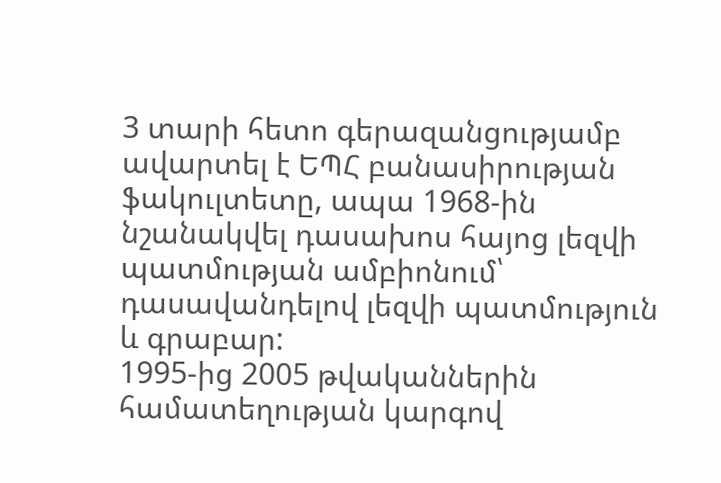3 տարի հետո գերազանցությամբ ավարտել է ԵՊՀ բանասիրության ֆակուլտետը, ապա 1968-ին նշանակվել դասախոս հայոց լեզվի պատմության ամբիոնում՝ դասավանդելով լեզվի պատմություն և գրաբար:
1995-ից 2005 թվականներին համատեղության կարգով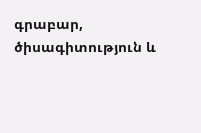գրաբար, ծիսագիտություն և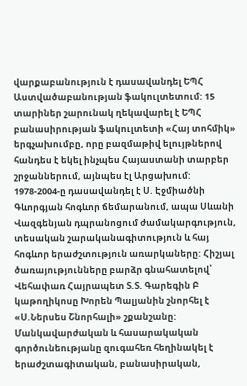վարքաբանություն է դասավանդել ԵՊՀ Աստվածաբանության ֆակուլտետում: 15 տարիներ շարունակ ղեկավարել է ԵՊՀ բանասիրության ֆակուլտետի «Հայ տոհմիկ» երգչախումբը, որը բազմաթիվ ելույթներով հանդես է եկել ինչպես Հայաստանի տարբեր շրջաններում, այնպես էլ Արցախում:
1978-2004-ը դասավանդել է Ս. Էջմիածնի Գևորգյան հոգևոր ճեմարանում, ապա Սևանի Վազգենյան դպրանոցում ժամակարգություն, տեսական շարականագիտություն և հայ հոգևոր երաժշտություն առարկաները: Հիշյալ ծառայությունները բարձր գնահատելով՝ Վեհափառ Հայրապետ Տ.Տ. Գարեգին Բ կաթողիկոսը Խորեն Պալյանին շնորհել է «Ս.Ներսես Շնորհալի» շքանշանը:
Մանկավարժական և հասարակական գործունեությանը զուգահեռ հեղինակել է երաժշտագիտական, բանասիրական,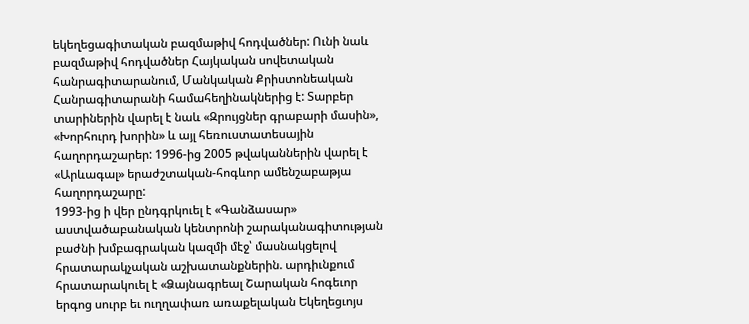եկեղեցագիտական բազմաթիվ հոդվածներ: Ունի նաև բազմաթիվ հոդվածներ Հայկական սովետական հանրագիտարանում, Մանկական Քրիստոնեական Հանրագիտարանի համահեղինակներից է: Տարբեր տարիներին վարել է նաև «Զրույցներ գրաբարի մասին», «Խորհուրդ խորին» և այլ հեռուստատեսային հաղորդաշարեր: 1996-ից 2005 թվականներին վարել է «Արևագալ» երաժշտական-հոգևոր ամենշաբաթյա հաղորդաշարը:
1993-ից ի վեր ընդգրկուել է «Գանձասար» աստվածաբանական կենտրոնի շարականագիտության բաժնի խմբագրական կազմի մէջ՝ մասնակցելով հրատարակչական աշխատանքներին. արդիւնքում հրատարակուել է «Ձայնագրեալ Շարական հոգեւոր երգոց սուրբ եւ ուղղափառ առաքելական Եկեղեցւոյս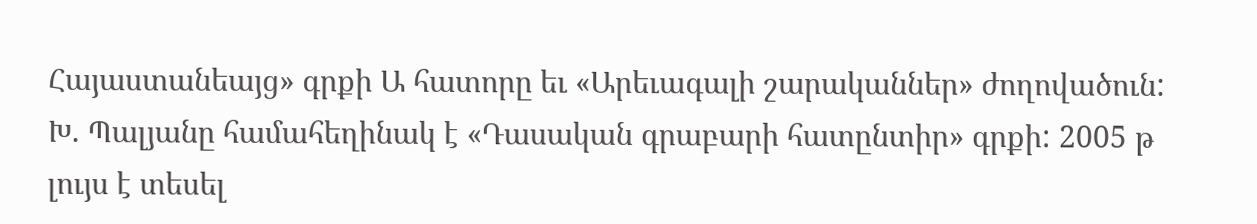Հայաստանեայց» գրքի Ա հատորը եւ «Արեւագալի շարականներ» ժողովածուն:
Խ. Պալյանը համահեղինակ է «Դասական գրաբարի հատընտիր» գրքի: 2005 թ լույս է տեսել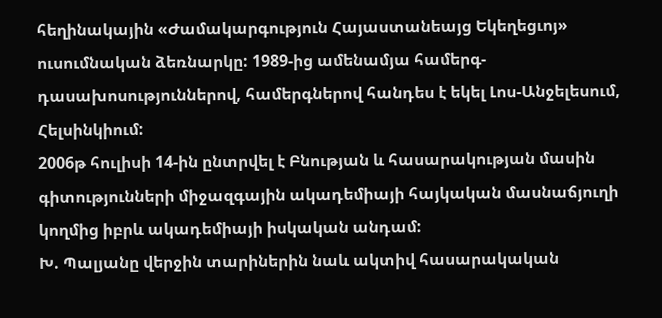հեղինակային «Ժամակարգություն Հայաստանեայց Եկեղեցւոյ» ուսումնական ձեռնարկը: 1989-ից ամենամյա համերգ-դասախոսություններով, համերգներով հանդես է եկել Լոս-Անջելեսում, Հելսինկիում:
2006թ հուլիսի 14-ին ընտրվել է Բնության և հասարակության մասին գիտությունների միջազգային ակադեմիայի հայկական մասնաճյուղի կողմից իբրև ակադեմիայի իսկական անդամ:
Խ. Պալյանը վերջին տարիներին նաև ակտիվ հասարակական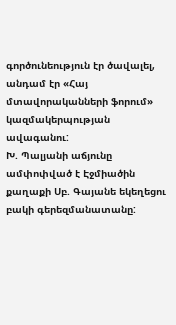գործունեություն էր ծավալել, անդամ էր «Հայ մտավորականների ֆորում» կազմակերպության ավագանու:
Խ. Պալյանի աճյունը ամփոփված է Էջմիածին քաղաքի Սբ. Գայանե եկեղեցու բակի գերեզմանատանը: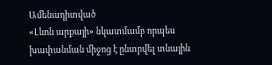Ամենադիտված
«Լևոն արքայի» նկատմամբ որպես խափանման միջոց է ընտրվել տնային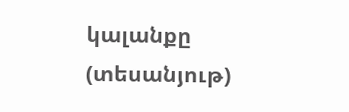կալանքը (տեսանյութ)